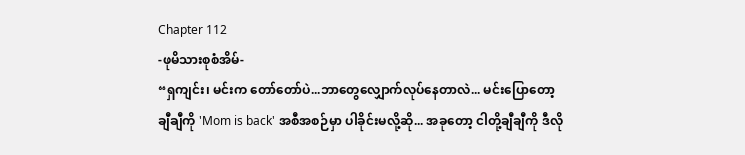Chapter 112
-ဖုမိသားစုစံအိမ်-
“ရှကျင်း၊ မင်းက တော်တော်ပဲ...ဘာတွေလျှောက်လုပ်နေတာလဲ... မင်းပြောတော့ ချီချီကို 'Mom is back' အစီအစဉ်မှာ ပါခိုင်းမလို့ဆို... အခုတော့ ငါတို့ချီချီကို ဒီလို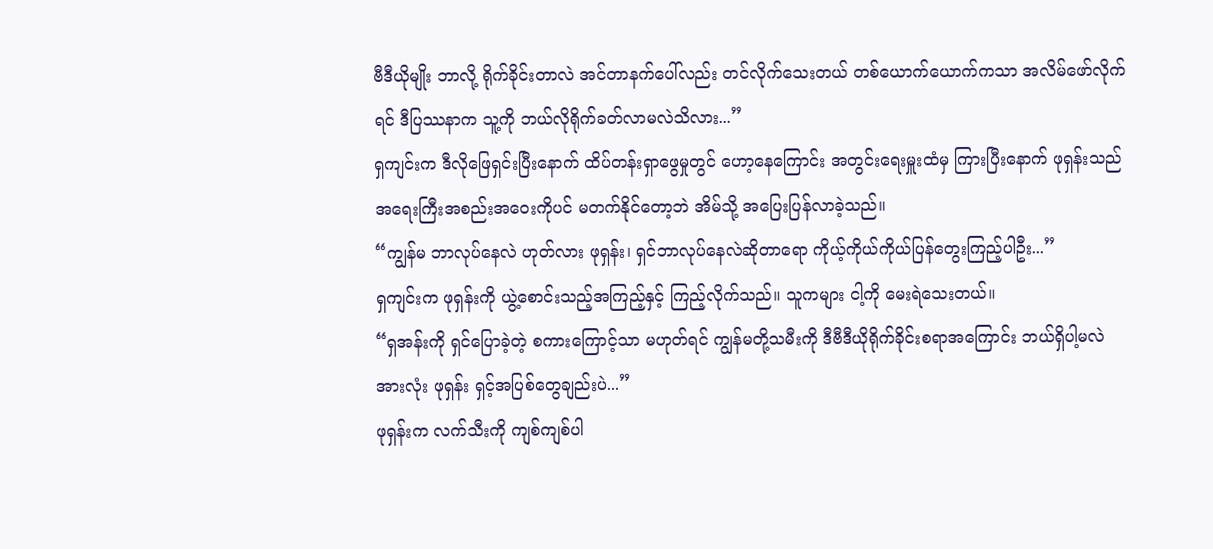ဗီဒီယိုမျိုး ဘာလို့ ရိုက်ခိုင်းတာလဲ အင်တာနက်ပေါ်လည်း တင်လိုက်သေးတယ် တစ်ယောက်ယောက်ကသာ အလိမ်ဖော်လိုက်ရင် ဒီပြဿနာက သူ့ကို ဘယ်လိုရိုက်ခတ်လာမလဲသိလား...”
ရှကျင်းက ဒီလိုဖြေရှင်းပြီးနောက် ထိပ်တန်းရှာဖွေမှုတွင် ဟော့နေကြောင်း အတွင်းရေးမှူးထံမှ ကြားပြီးနောက် ဖုရှန်းသည် အရေးကြီးအစည်းအဝေးကိုပင် မတက်နိုင်တော့ဘဲ အိမ်သို့ အပြေးပြန်လာခဲ့သည်။
“ကျွန်မ ဘာလုပ်နေလဲ ဟုတ်လား ဖုရှန်း၊ ရှင်ဘာလုပ်နေလဲဆိုတာရော ကိုယ့်ကိုယ်ကိုယ်ပြန်တွေးကြည့်ပါဦး...”
ရှကျင်းက ဖုရှန်းကို ယွဲ့စောင်းသည့်အကြည့်နှင့် ကြည့်လိုက်သည်။ သူကများ ငါ့ကို မေးရဲသေးတယ်။
“ရှအန်းကို ရှင်ပြောခဲ့တဲ့ စကားကြောင့်သာ မဟုတ်ရင် ကျွန်မတို့သမီးကို ဒီဗီဒီယိုရိုက်ခိုင်းစရာအကြောင်း ဘယ်ရှိပါ့မလဲ အားလုံး ဖုရှန်း ရှင့်အပြစ်တွေချည်းပဲ...”
ဖုရှန်းက လက်သီးကို ကျစ်ကျစ်ပါ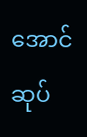အောင်ဆုပ်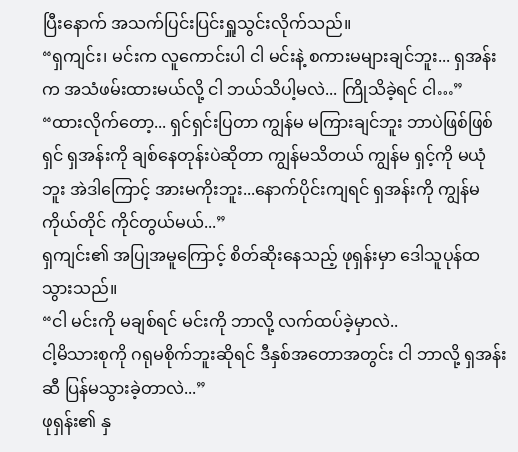ပြီးနောက် အသက်ပြင်းပြင်းရှူသွင်းလိုက်သည်။
“ရှကျင်း၊ မင်းက လူကောင်းပါ ငါ မင်းနဲ့ စကားမများချင်ဘူး... ရှအန်းက အသံဖမ်းထားမယ်လို့ ငါ ဘယ်သိပါ့မလဲ... ကြိုသိခဲ့ရင် ငါ…”
“ထားလိုက်တော့... ရှင်ရှင်းပြတာ ကျွန်မ မကြားချင်ဘူး ဘာပဲဖြစ်ဖြစ် ရှင် ရှအန်းကို ချစ်နေတုန်းပဲဆိုတာ ကျွန်မသိတယ် ကျွန်မ ရှင့်ကို မယုံဘူး အဲဒါကြောင့် အားမကိုးဘူး...နောက်ပိုင်းကျရင် ရှအန်းကို ကျွန်မကိုယ်တိုင် ကိုင်တွယ်မယ်...”
ရှကျင်း၏ အပြုအမူကြောင့် စိတ်ဆိုးနေသည့် ဖုရှန်းမှာ ဒေါသူပုန်ထသွားသည်။
“ငါ မင်းကို မချစ်ရင် မင်းကို ဘာလို့ လက်ထပ်ခဲ့မှာလဲ..
ငါ့မိသားစုကို ဂရုမစိုက်ဘူးဆိုရင် ဒီနှစ်အတောအတွင်း ငါ ဘာလို့ ရှအန်းဆီ ပြန်မသွားခဲ့တာလဲ...”
ဖုရှန်း၏ နှ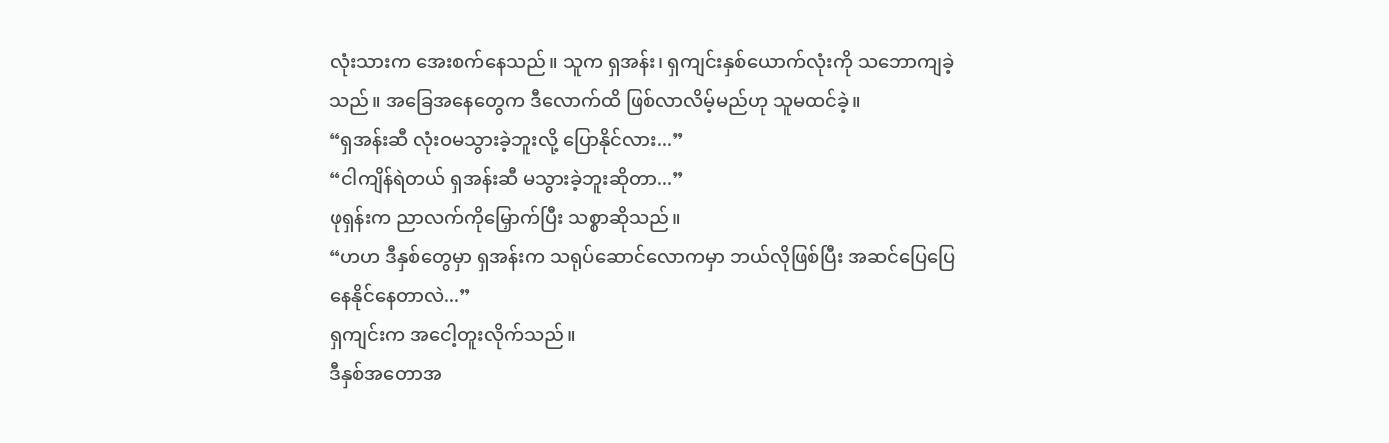လုံးသားက အေးစက်နေသည်။ သူက ရှအန်း၊ ရှကျင်းနှစ်ယောက်လုံးကို သဘောကျခဲ့သည်။ အခြေအနေတွေက ဒီလောက်ထိ ဖြစ်လာလိမ့်မည်ဟု သူမထင်ခဲ့။
“ရှအန်းဆီ လုံးဝမသွားခဲ့ဘူးလို့ ပြောနိုင်လား...”
“ငါကျိန်ရဲတယ် ရှအန်းဆီ မသွားခဲ့ဘူးဆိုတာ...”
ဖုရှန်းက ညာလက်ကိုမြှောက်ပြီး သစ္စာဆိုသည်။
“ဟဟ ဒီနှစ်တွေမှာ ရှအန်းက သရုပ်ဆောင်လောကမှာ ဘယ်လိုဖြစ်ပြီး အဆင်ပြေပြေနေနိုင်နေတာလဲ...”
ရှကျင်းက အငေါ့တူးလိုက်သည်။
ဒီနှစ်အတောအ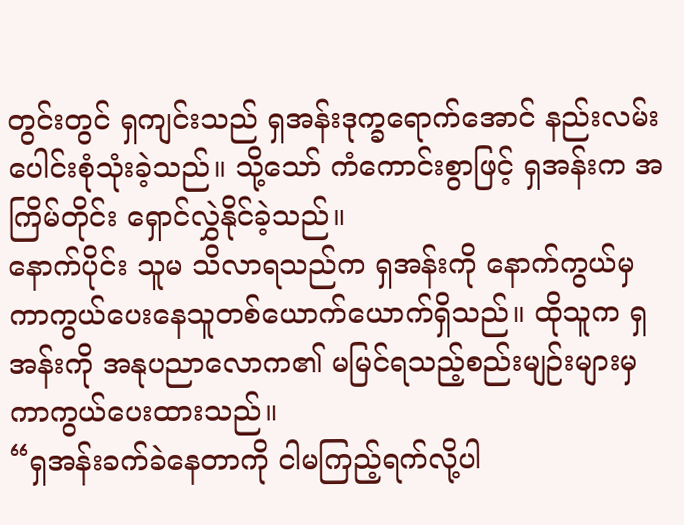တွင်းတွင် ရှကျင်းသည် ရှအန်းဒုက္ခရောက်အောင် နည်းလမ်းပေါင်းစုံသုံးခဲ့သည်။ သို့သော် ကံကောင်းစွာဖြင့် ရှအန်းက အကြိမ်တိုင်း ရှောင်လွှဲနိုင်ခဲ့သည်။
နောက်ပိုင်း သူမ သိလာရသည်က ရှအန်းကို နောက်ကွယ်မှ ကာကွယ်ပေးနေသူတစ်ယောက်ယောက်ရှိသည်။ ထိုသူက ရှအန်းကို အနုပညာလောက၏ မမြင်ရသည့်စည်းမျဉ်းများမှ ကာကွယ်ပေးထားသည်။
“ရှအန်းခက်ခဲနေတာကို ငါမကြည့်ရက်လို့ပါ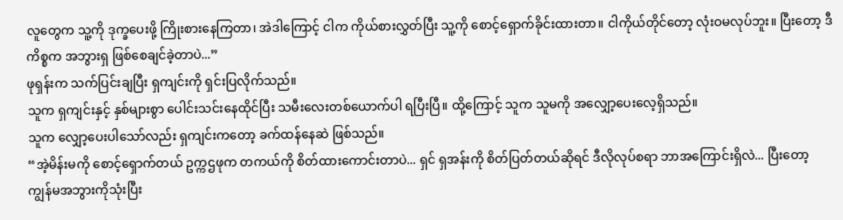လူတွေက သူ့ကို ဒုက္ခပေးဖို့ ကြိုးစားနေကြတာ၊ အဲဒါကြောင့် ငါက ကိုယ်စားလွှတ်ပြီး သူ့ကို စောင့်ရှောက်ခိုင်းထားတာ။ ငါကိုယ်တိုင်တော့ လုံးဝမလုပ်ဘူး။ ပြီးတော့ ဒီကိစ္စက အဘွားရှ ဖြစ်စေချင်ခဲ့တာပဲ...”
ဖုရှန်းက သက်ပြင်းချပြီး ရှကျင်းကို ရှင်းပြလိုက်သည်။
သူက ရှကျင်းနှင့် နှစ်များစွာ ပေါင်းသင်းနေထိုင်ပြီး သမီးလေးတစ်ယောက်ပါ ရပြီးပြီ။ ထို့ကြောင့် သူက သူမကို အလျှော့ပေးလေ့ရှိသည်။
သူက လျှော့ပေးပါသော်လည်း ရှကျင်းကတော့ ခက်ထန်နေဆဲ ဖြစ်သည်။
“အဲ့မိန်းမကို စောင့်ရှောက်တယ် ဥက္ကဌဖုက တကယ်ကို စိတ်ထားကောင်းတာပဲ... ရှင် ရှအန်းကို စိတ်ပြတ်တယ်ဆိုရင် ဒီလိုလုပ်စရာ ဘာအကြောင်းရှိလဲ... ပြီးတော့ ကျွန်မအဘွားကိုသုံးပြီး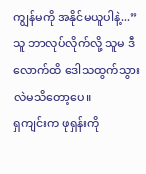ကျွန်မကို အနိုင်မယူပါနဲ့...”
သူ ဘာလုပ်လိုက်လို့ သူမ ဒီလောက်ထိ ဒေါသထွက်သွားလဲမသိတော့ပေ။
ရှကျင်းက ဖုရှန်းကို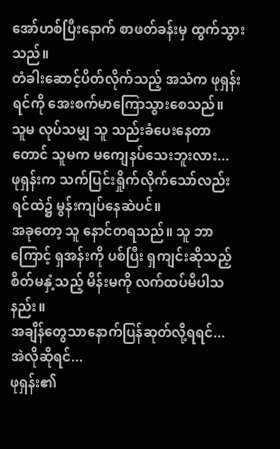အော်ဟစ်ပြီးနောက် စာဖတ်ခန်းမှ ထွက်သွားသည်။
တံခါးဆောင့်ပိတ်လိုက်သည့် အသံက ဖုရှန်းရင်ကို အေးစက်မာကြောသွားစေသည်။
သူမ လုပ်သမျှ သူ သည်းခံပေးနေတာတောင် သူမက မကျေနပ်သေးဘူးလား...
ဖုရှန်းက သက်ပြင်းရှိုက်လိုက်သော်လည်း ရင်ထဲ၌ မွန်းကျပ်နေဆဲပင်။
အခုတော့ သူ နောင်တရသည်။ သူ ဘာကြောင့် ရှအန်းကို ပစ်ပြီး ရှကျင်းဆိုသည့် စိတ်မနှံ့သည့် မိန်းမကို လက်ထပ်မိပါသနည်း။
အချိန်တွေသာနောက်ပြန်ဆုတ်လို့ရရင်...
အဲလိုဆိုရင်...
ဖုရှန်း၏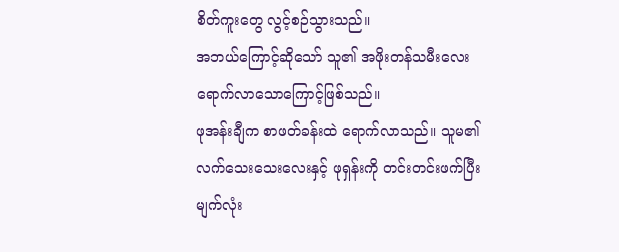စိတ်ကူးတွေ လွင့်စဉ်သွားသည်။
အဘယ်ကြောင့်ဆိုသော် သူ၏ အဖိုးတန်သမီးလေး ရောက်လာသောကြောင့်ဖြစ်သည်။
ဖုအန်းချီက စာဖတ်ခန်းထဲ ရောက်လာသည်။ သူမ၏ လက်သေးသေးလေးနှင့် ဖုရှန်းကို တင်းတင်းဖက်ပြီး မျက်လုံး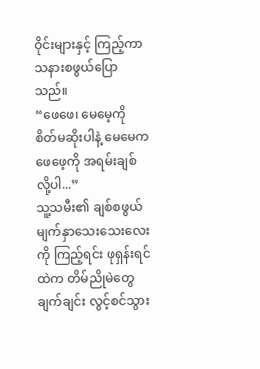ဝိုင်းများနှင့် ကြည့်ကာ သနားစဖွယ်ပြောသည်။
“ဖေဖေ၊ မေမေ့ကို စိတ်မဆိုးပါနဲ့ မေမေက ဖေဖေ့ကို အရမ်းချစ်လို့ပါ...”
သူ့သမီး၏ ချစ်စဖွယ်မျက်နှာသေးသေးလေးကို ကြည့်ရင်း ဖုရှန်းရင်ထဲက တိမ်ညိုမဲတွေ ချက်ချင်း လွင့်စင်သွား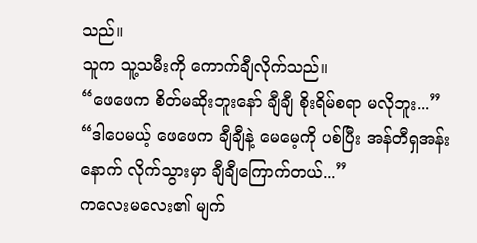သည်။
သူက သူ့သမီးကို ကောက်ချီလိုက်သည်။
“ဖေဖေက စိတ်မဆိုးဘူးနော် ချီချီ စိုးရိမ်စရာ မလိုဘူး...”
“ဒါပေမယ့် ဖေဖေက ချီချီနဲ့ မေမေ့ကို ပစ်ပြီး အန်တီရှအန်းနောက် လိုက်သွားမှာ ချီချီကြောက်တယ်...”
ကလေးမလေး၏ မျက်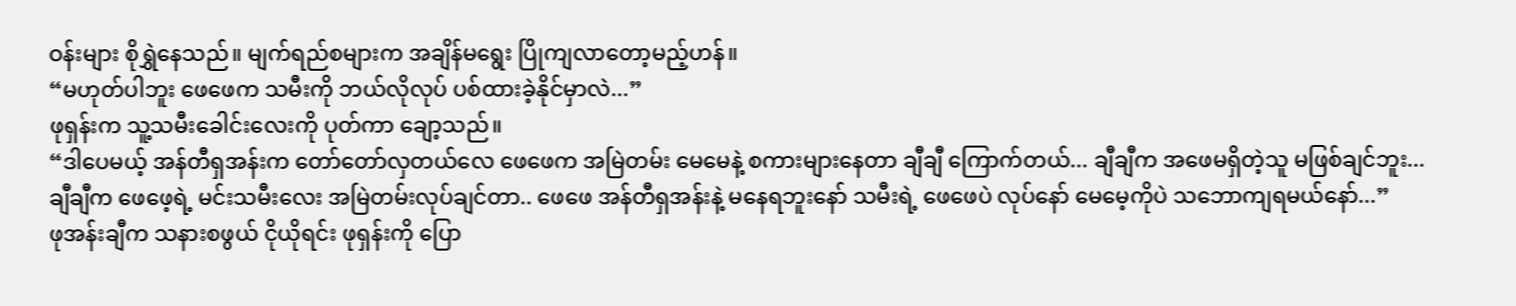ဝန်းများ စိုရွှဲနေသည်။ မျက်ရည်စများက အချိန်မရွေး ပြိုကျလာတော့မည့်ဟန်။
“မဟုတ်ပါဘူး ဖေဖေက သမီးကို ဘယ်လိုလုပ် ပစ်ထားခဲ့နိုင်မှာလဲ...”
ဖုရှန်းက သူ့သမီးခေါင်းလေးကို ပုတ်ကာ ချော့သည်။
“ဒါပေမယ့် အန်တီရှအန်းက တော်တော်လှတယ်လေ ဖေဖေက အမြဲတမ်း မေမေနဲ့ စကားများနေတာ ချီချီ ကြောက်တယ်... ချီချီက အဖေမရှိတဲ့သူ မဖြစ်ချင်ဘူး... ချီချီက ဖေဖေ့ရဲ့ မင်းသမီးလေး အမြဲတမ်းလုပ်ချင်တာ.. ဖေဖေ အန်တီရှအန်းနဲ့ မနေရဘူးနော် သမီးရဲ့ ဖေဖေပဲ လုပ်နော် မေမေ့ကိုပဲ သဘောကျရမယ်နော်...”
ဖုအန်းချီက သနားစဖွယ် ငိုယိုရင်း ဖုရှန်းကို ပြော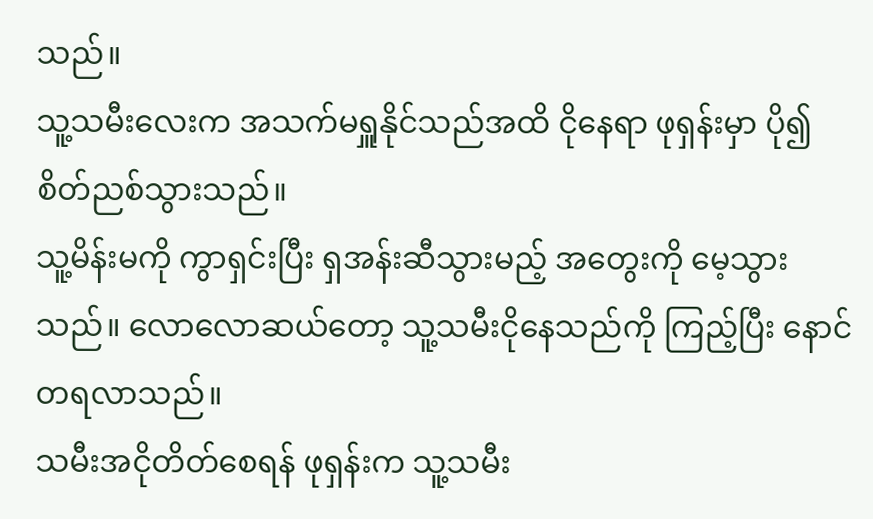သည်။
သူ့သမီးလေးက အသက်မရှူနိုင်သည်အထိ ငိုနေရာ ဖုရှန်းမှာ ပို၍ စိတ်ညစ်သွားသည်။
သူ့မိန်းမကို ကွာရှင်းပြီး ရှအန်းဆီသွားမည့် အတွေးကို မေ့သွားသည်။ လောလောဆယ်တော့ သူ့သမီးငိုနေသည်ကို ကြည့်ပြီး နောင်တရလာသည်။
သမီးအငိုတိတ်စေရန် ဖုရှန်းက သူ့သမီး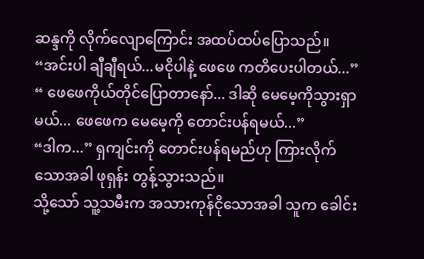ဆန္ဒကို လိုက်လျောကြောင်း အထပ်ထပ်ပြောသည်။
“အင်းပါ ချီချီရယ်...မငိုပါနဲ့ ဖေဖေ ကတိပေးပါတယ်...”
“ ဖေဖေကိုယ်တိုင်ပြောတာနော်... ဒါဆို မေမေ့ကိုသွားရှာမယ်... ဖေဖေက မေမေ့ကို တောင်းပန်ရမယ်...”
“ဒါက...” ရှကျင်းကို တောင်းပန်ရမည်ဟု ကြားလိုက်သောအခါ ဖုရှန်း တွန့်သွားသည်။
သို့သော် သူ့သမီးက အသားကုန်ငိုသောအခါ သူက ခေါင်း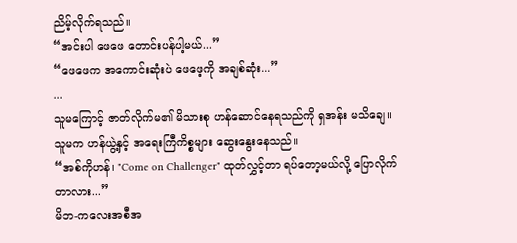ညိမ့်လိုက်ရသည်။
“အင်းပါ ဖေဖေ တောင်းပန်ပါ့မယ်...”
“ဖေဖေက အကောင်းဆုံးပဲ ဖေဖေ့ကို အချစ်ဆုံး...”
...
သူမကြောင့် ဇာတ်လိုက်မ၏ မိသားစု ဟန်ဆောင်နေရသည်ကို ရှအန်း မသိချေ။ သူမက ဟန်ယွဲ့နှင့် အရေးကြီကိစ္စများ ဆွေးနွေးနေသည်။
“အစ်ကိုဟန်၊ "Come on Challenger" ထုတ်လွှင့်တာ ရပ်တော့မယ်လို့ ပြောလိုက်တာလား...”
မိဘ-ကလေးအစီအ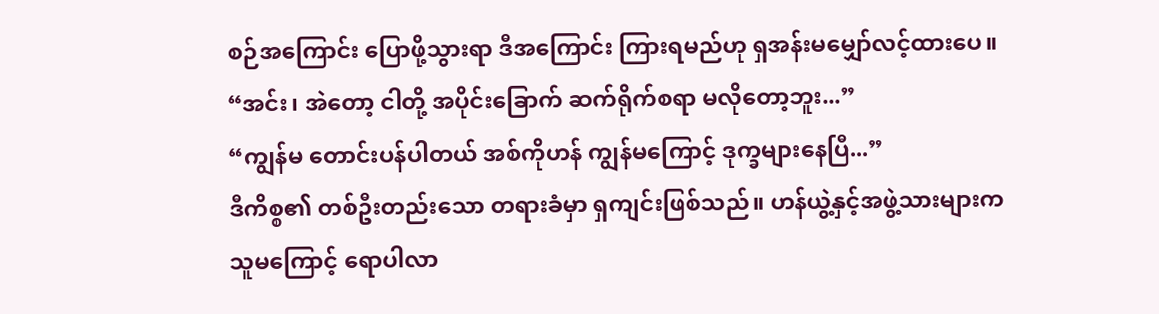စဉ်အကြောင်း ပြောဖို့သွားရာ ဒီအကြောင်း ကြားရမည်ဟု ရှအန်းမမျှော်လင့်ထားပေ။
“အင်း၊ အဲတော့ ငါတို့ အပိုင်းခြောက် ဆက်ရိုက်စရာ မလိုတော့ဘူး...”
“ကျွန်မ တောင်းပန်ပါတယ် အစ်ကိုဟန် ကျွန်မကြောင့် ဒုက္ခများနေပြီ...”
ဒီကိစ္စ၏ တစ်ဦးတည်းသော တရားခံမှာ ရှကျင်းဖြစ်သည်။ ဟန်ယွဲ့နှင့်အဖွဲ့သားများက သူမကြောင့် ရောပါလာ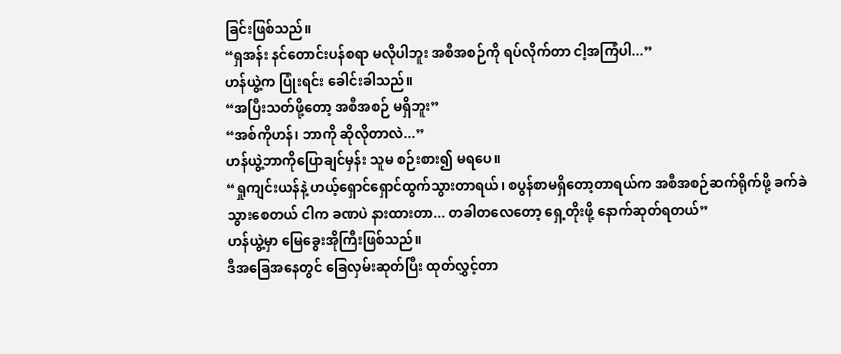ခြင်းဖြစ်သည်။
“ရှအန်း နင်တောင်းပန်စရာ မလိုပါဘူး အစီအစဉ်ကို ရပ်လိုက်တာ ငါ့အကြံပါ...”
ဟန်ယွဲ့က ပြုံးရင်း ခေါင်းခါသည်။
“အပြီးသတ်ဖို့တော့ အစီအစဉ် မရှိဘူး”
“အစ်ကိုဟန်၊ ဘာကို ဆိုလိုတာလဲ...”
ဟန်ယွဲ့ဘာကိုပြောချင်မှန်း သူမ စဉ်းစား၍ မရပေ။
“ရှုကျင်းယန်နဲ့ ဟယ့်ရှောင်ရှောင်ထွက်သွားတာရယ်၊ စပွန်စာမရှိတော့တာရယ်က အစီအစဉ်ဆက်ရိုက်ဖို့ ခက်ခဲသွားစေတယ် ငါက ခဏပဲ နားထားတာ... တခါတလေတော့ ရှေ့တိုးဖို့ နောက်ဆုတ်ရတယ်”
ဟန်ယွဲ့မှာ မြေခွေးအိုကြီးဖြစ်သည်။
ဒီအခြေအနေတွင် ခြေလှမ်းဆုတ်ပြီး ထုတ်လွှင့်တာ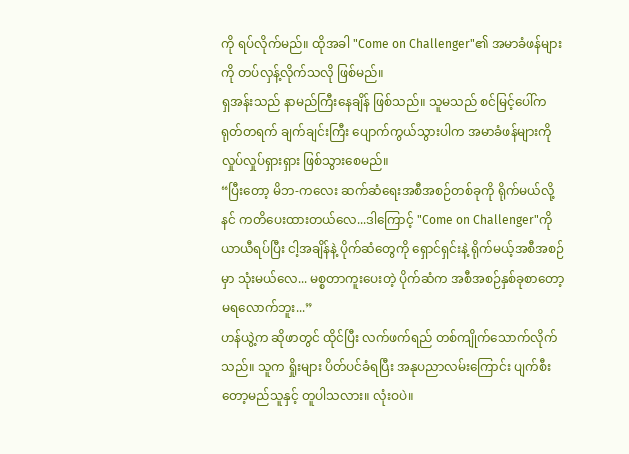ကို ရပ်လိုက်မည်။ ထိုအခါ "Come on Challenger"၏ အမာခံဖန်များကို တပ်လှန့်လိုက်သလို ဖြစ်မည်။
ရှအန်းသည် နာမည်ကြီးနေချိန် ဖြစ်သည်။ သူမသည် စင်မြင့်ပေါ်က ရုတ်တရက် ချက်ချင်းကြီး ပျောက်ကွယ်သွားပါက အမာခံဖန်များကို လှုပ်လှုပ်ရှားရှား ဖြစ်သွားစေမည်။
“ပြီးတော့ မိဘ-ကလေး ဆက်ဆံရေးအစီအစဉ်တစ်ခုကို ရိုက်မယ်လို့ နင် ကတိပေးထားတယ်လေ...ဒါကြောင့် "Come on Challenger"ကို ယာယီရပ်ပြီး ငါ့အချိန်နဲ့ ပိုက်ဆံတွေကို ရှောင်ရှင်းနဲ့ ရိုက်မယ့်အစီအစဉ်မှာ သုံးမယ်လေ... မစ္စတာကူးပေးတဲ့ ပိုက်ဆံက အစီအစဉ်နှစ်ခုစာတော့ မရလောက်ဘူး...”
ဟန်ယွဲ့က ဆိုဖာတွင် ထိုင်ပြီး လက်ဖက်ရည် တစ်ကျိုက်သောက်လိုက်သည်။ သူက ရှိုးများ ပိတ်ပင်ခံရပြီး အနုပညာလမ်းကြောင်း ပျက်စီးတော့မည်သူနှင့် တူပါသလား။ လုံးဝပဲ။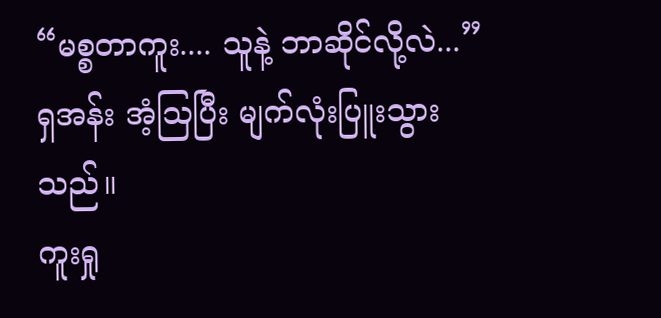“မစ္စတာကူး.... သူနဲ့ ဘာဆိုင်လို့လဲ...”
ရှအန်း အံ့ဩပြီး မျက်လုံးပြူးသွားသည်။
ကူးရှု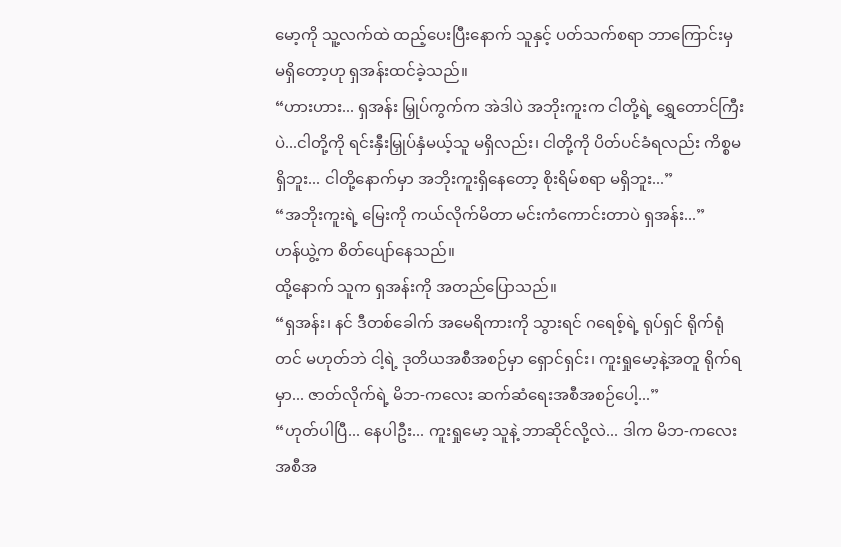မော့ကို သူ့လက်ထဲ ထည့်ပေးပြီးနောက် သူနှင့် ပတ်သက်စရာ ဘာကြောင်းမှ မရှိတော့ဟု ရှအန်းထင်ခဲ့သည်။
“ဟားဟား... ရှအန်း မြှုပ်ကွက်က အဲဒါပဲ အဘိုးကူးက ငါတို့ရဲ့ ရွှေတောင်ကြီးပဲ...ငါတို့ကို ရင်းနှီးမြှုပ်နှံမယ့်သူ မရှိလည်း၊ ငါတို့ကို ပိတ်ပင်ခံရလည်း ကိစ္စမရှိဘူး... ငါတို့နောက်မှာ အဘိုးကူးရှိနေတော့ စိုးရိမ်စရာ မရှိဘူး...”
“အဘိုးကူးရဲ့ မြေးကို ကယ်လိုက်မိတာ မင်းကံကောင်းတာပဲ ရှအန်း...”
ဟန်ယွဲ့က စိတ်ပျော်နေသည်။
ထို့နောက် သူက ရှအန်းကို အတည်ပြောသည်။
“ရှအန်း၊ နင် ဒီတစ်ခေါက် အမေရိကားကို သွားရင် ဂရေစ့်ရဲ့ ရုပ်ရှင် ရိုက်ရုံတင် မဟုတ်ဘဲ ငါ့ရဲ့ ဒုတိယအစီအစဉ်မှာ ရှောင်ရှင်း၊ ကူးရှုမော့နဲ့အတူ ရိုက်ရမှာ... ဇာတ်လိုက်ရဲ့ မိဘ-ကလေး ဆက်ဆံရေးအစီအစဉ်ပေါ့...”
“ဟုတ်ပါပြီ... နေပါဦး... ကူးရှုမော့ သူနဲ့ ဘာဆိုင်လို့လဲ... ဒါက မိဘ-ကလေးအစီအ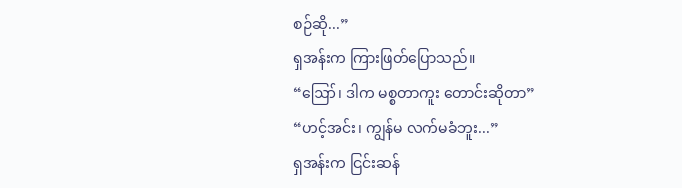စဉ်ဆို...”
ရှအန်းက ကြားဖြတ်ပြောသည်။
“ဪ၊ ဒါက မစ္စတာကူး တောင်းဆိုတာ”
“ဟင့်အင်း၊ ကျွန်မ လက်မခံဘူး...”
ရှအန်းက ငြင်းဆန်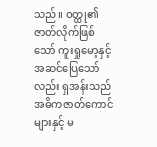သည်။ ဝတ္ထု၏ ဇာတ်လိုက်ဖြစ်သော် ကူးရှုမော့နှင့် အဆင်ပြေသော်လည်း ရှအန်းသည် အဓိကဇာတ်ကောင်များနှင့် မ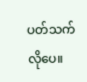ပတ်သက်လိုပေ။